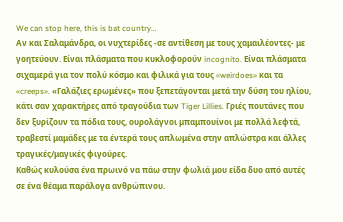We can stop here, this is bat country…
Αν και Σαλαμάνδρα, οι νυχτερίδες -σε αντίθεση με τους χαμαιλέοντες- με γοητεύουν. Είναι πλάσματα που κυκλοφορούν incognito. Είναι πλάσματα σιχαμερά για τον πολύ κόσμο και φιλικά για τους «weirdoes» και τα «creeps». «Γαλάζιες ερωμένες» που ξεπετάγονται μετά την δύση του ηλίου, κάτι σαν χαρακτήρες από τραγούδια των Tiger Lillies. Γριές πουτάνες που δεν ξυρίζουν τα πόδια τους, ουρολάγνοι μπαμπουίνοι με πολλά λεφτά, τραβεστί μαμάδες με τα έντερά τους απλωμένα στην απλώστρα και άλλες τραγικές/μαγικές φιγούρες.
Καθώς κυλούσα ένα πρωινό να πάω στην φωλιά μου είδα δυο από αυτές σε ένα θέαμα παράλογα ανθρώπινου.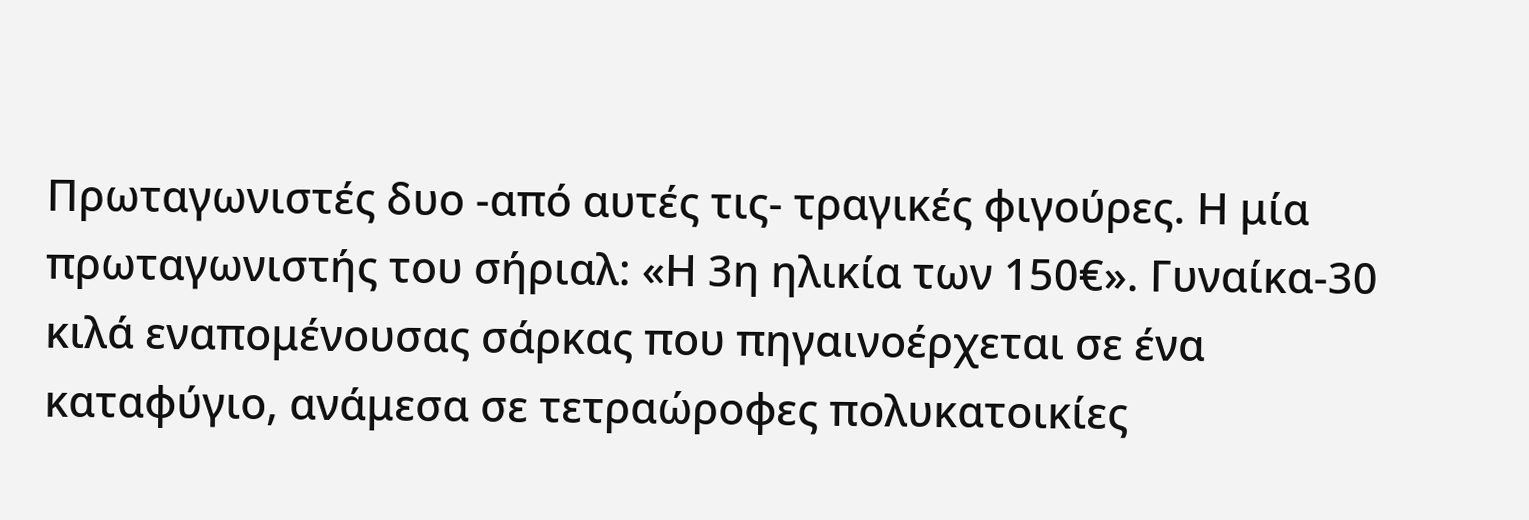Πρωταγωνιστές δυο -από αυτές τις- τραγικές φιγούρες. Η μία πρωταγωνιστής του σήριαλ: «Η 3η ηλικία των 150€». Γυναίκα-30 κιλά εναπομένουσας σάρκας που πηγαινοέρχεται σε ένα καταφύγιο, ανάμεσα σε τετραώροφες πολυκατοικίες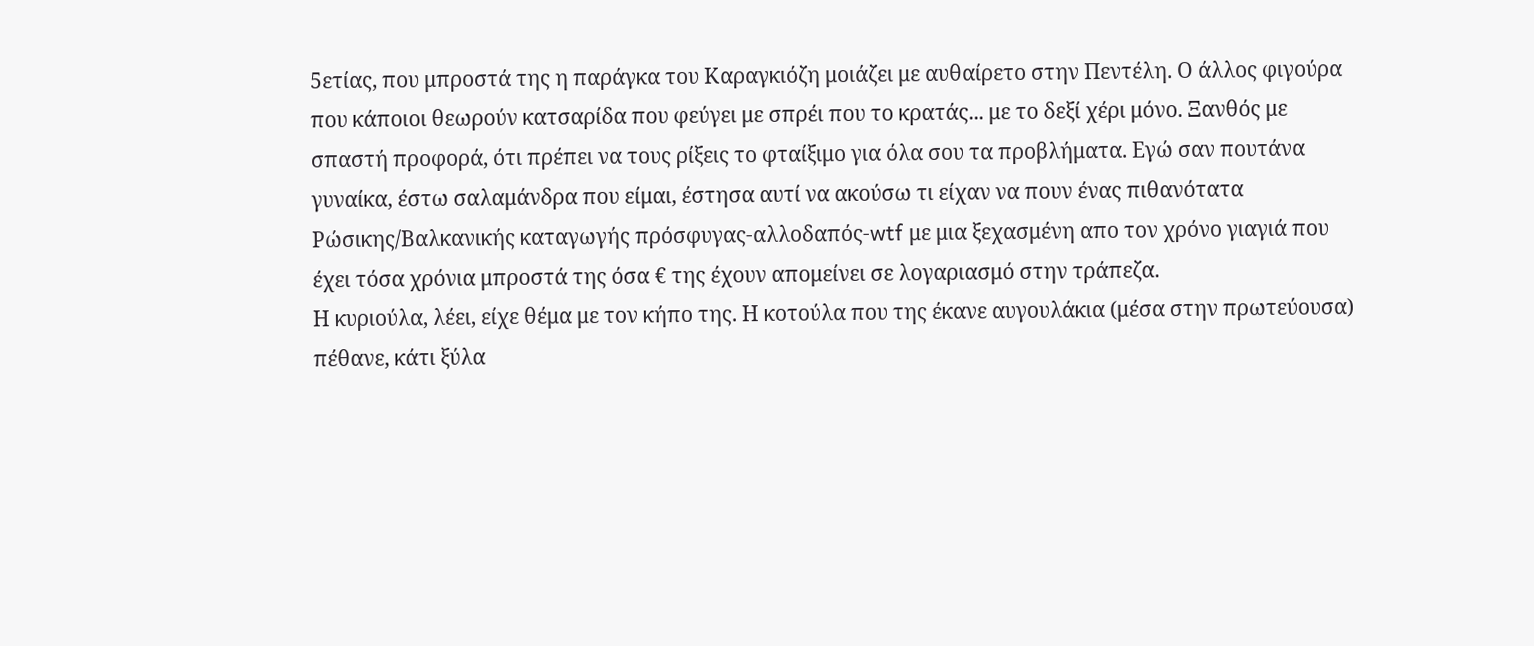5ετίας, που μπροστά της η παράγκα του Καραγκιόζη μοιάζει με αυθαίρετο στην Πεντέλη. Ο άλλος φιγούρα που κάποιοι θεωρούν κατσαρίδα που φεύγει με σπρέι που το κρατάς... με το δεξί χέρι μόνο. Ξανθός με σπαστή προφορά, ότι πρέπει να τους ρίξεις το φταίξιμο για όλα σου τα προβλήματα. Εγώ σαν πουτάνα γυναίκα, έστω σαλαμάνδρα που είμαι, έστησα αυτί να ακούσω τι είχαν να πουν ένας πιθανότατα Ρώσικης/Βαλκανικής καταγωγής πρόσφυγας-αλλοδαπός-wtf με μια ξεχασμένη απο τον χρόνο γιαγιά που έχει τόσα χρόνια μπροστά της όσα € της έχουν απομείνει σε λογαριασμό στην τράπεζα.
Η κυριούλα, λέει, είχε θέμα με τον κήπο της. Η κοτούλα που της έκανε αυγουλάκια (μέσα στην πρωτεύουσα) πέθανε, κάτι ξύλα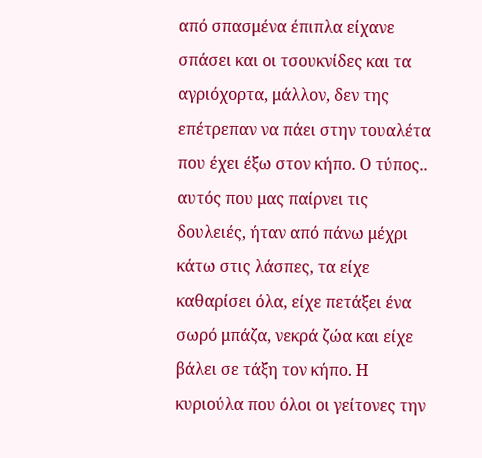από σπασμένα έπιπλα είχανε σπάσει και οι τσουκνίδες και τα αγριόχορτα, μάλλον, δεν της επέτρεπαν να πάει στην τουαλέτα που έχει έξω στον κήπο. Ο τύπος.. αυτός που μας παίρνει τις δουλειές, ήταν από πάνω μέχρι κάτω στις λάσπες, τα είχε καθαρίσει όλα, είχε πετάξει ένα σωρό μπάζα, νεκρά ζώα και είχε βάλει σε τάξη τον κήπο. Η κυριούλα που όλοι οι γείτονες την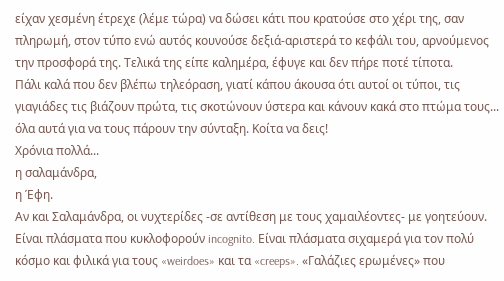είχαν χεσμένη έτρεχε (λέμε τώρα) να δώσει κάτι που κρατούσε στο χέρι της, σαν πληρωμή, στον τύπο ενώ αυτός κουνούσε δεξιά-αριστερά το κεφάλι του, αρνούμενος την προσφορά της. Τελικά της είπε καλημέρα, έφυγε και δεν πήρε ποτέ τίποτα.
Πάλι καλά που δεν βλέπω τηλεόραση, γιατί κάπου άκουσα ότι αυτοί οι τύποι, τις γιαγιάδες τις βιάζουν πρώτα, τις σκοτώνουν ύστερα και κάνουν κακά στο πτώμα τους... όλα αυτά για να τους πάρουν την σύνταξη. Κοίτα να δεις!
Χρόνια πολλά...
η σαλαμάνδρα,
η Έφη.
Αν και Σαλαμάνδρα, οι νυχτερίδες -σε αντίθεση με τους χαμαιλέοντες- με γοητεύουν. Είναι πλάσματα που κυκλοφορούν incognito. Είναι πλάσματα σιχαμερά για τον πολύ κόσμο και φιλικά για τους «weirdoes» και τα «creeps». «Γαλάζιες ερωμένες» που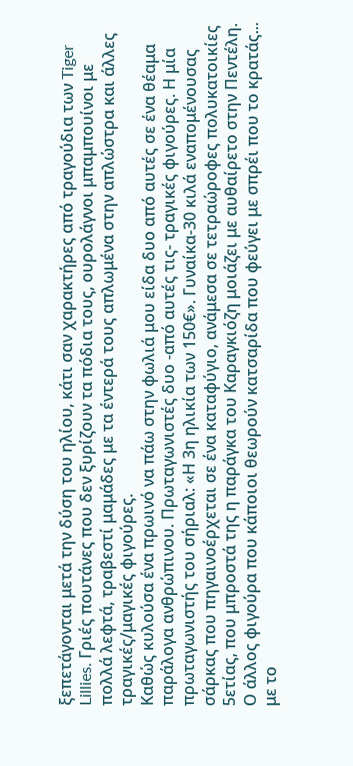ξεπετάγονται μετά την δύση του ηλίου, κάτι σαν χαρακτήρες από τραγούδια των Tiger Lillies. Γριές πουτάνες που δεν ξυρίζουν τα πόδια τους, ουρολάγνοι μπαμπουίνοι με πολλά λεφτά, τραβεστί μαμάδες με τα έντερά τους απλωμένα στην απλώστρα και άλλες τραγικές/μαγικές φιγούρες.
Καθώς κυλούσα ένα πρωινό να πάω στην φωλιά μου είδα δυο από αυτές σε ένα θέαμα παράλογα ανθρώπινου. Πρωταγωνιστές δυο -από αυτές τις- τραγικές φιγούρες. Η μία πρωταγωνιστής του σήριαλ: «Η 3η ηλικία των 150€». Γυναίκα-30 κιλά εναπομένουσας σάρκας που πηγαινοέρχεται σε ένα καταφύγιο, ανάμεσα σε τετραώροφες πολυκατοικίες 5ετίας, που μπροστά της η παράγκα του Καραγκιόζη μοιάζει με αυθαίρετο στην Πεντέλη. Ο άλλος φιγούρα που κάποιοι θεωρούν κατσαρίδα που φεύγει με σπρέι που το κρατάς... με το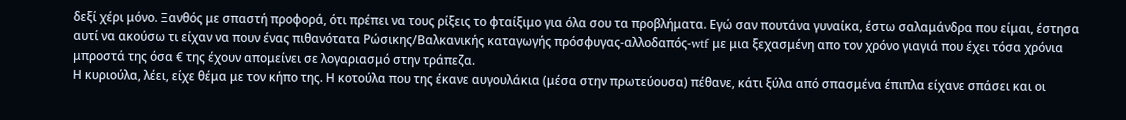δεξί χέρι μόνο. Ξανθός με σπαστή προφορά, ότι πρέπει να τους ρίξεις το φταίξιμο για όλα σου τα προβλήματα. Εγώ σαν πουτάνα γυναίκα, έστω σαλαμάνδρα που είμαι, έστησα αυτί να ακούσω τι είχαν να πουν ένας πιθανότατα Ρώσικης/Βαλκανικής καταγωγής πρόσφυγας-αλλοδαπός-wtf με μια ξεχασμένη απο τον χρόνο γιαγιά που έχει τόσα χρόνια μπροστά της όσα € της έχουν απομείνει σε λογαριασμό στην τράπεζα.
Η κυριούλα, λέει, είχε θέμα με τον κήπο της. Η κοτούλα που της έκανε αυγουλάκια (μέσα στην πρωτεύουσα) πέθανε, κάτι ξύλα από σπασμένα έπιπλα είχανε σπάσει και οι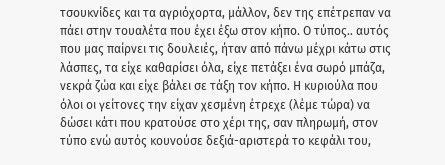τσουκνίδες και τα αγριόχορτα, μάλλον, δεν της επέτρεπαν να πάει στην τουαλέτα που έχει έξω στον κήπο. Ο τύπος.. αυτός που μας παίρνει τις δουλειές, ήταν από πάνω μέχρι κάτω στις λάσπες, τα είχε καθαρίσει όλα, είχε πετάξει ένα σωρό μπάζα, νεκρά ζώα και είχε βάλει σε τάξη τον κήπο. Η κυριούλα που όλοι οι γείτονες την είχαν χεσμένη έτρεχε (λέμε τώρα) να δώσει κάτι που κρατούσε στο χέρι της, σαν πληρωμή, στον τύπο ενώ αυτός κουνούσε δεξιά-αριστερά το κεφάλι του,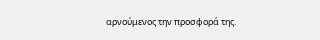αρνούμενος την προσφορά της.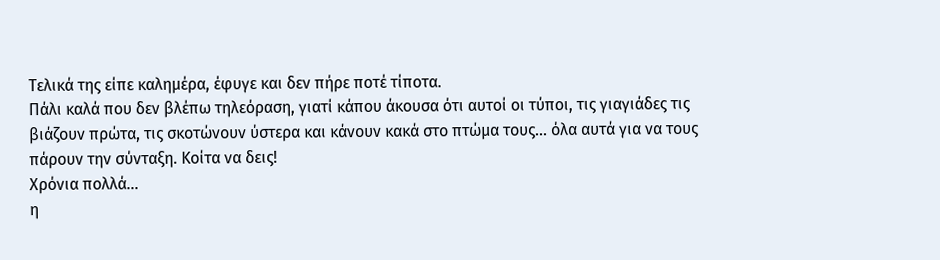Τελικά της είπε καλημέρα, έφυγε και δεν πήρε ποτέ τίποτα.
Πάλι καλά που δεν βλέπω τηλεόραση, γιατί κάπου άκουσα ότι αυτοί οι τύποι, τις γιαγιάδες τις βιάζουν πρώτα, τις σκοτώνουν ύστερα και κάνουν κακά στο πτώμα τους... όλα αυτά για να τους πάρουν την σύνταξη. Κοίτα να δεις!
Χρόνια πολλά...
η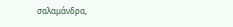σαλαμάνδρα,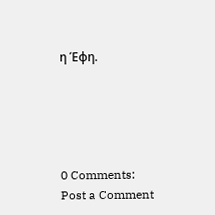η Έφη.





0 Comments:
Post a Comment